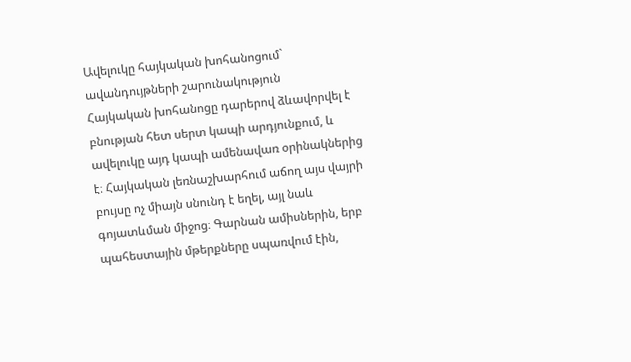Ավելուկը հայկական խոհանոցում` ավանդույթների շարունակություն
Հայկական խոհանոցը դարերով ձևավորվել է բնության հետ սերտ կապի արդյունքում, և ավելուկը այդ կապի ամենավառ օրինակներից է։ Հայկական լեռնաշխարհում աճող այս վայրի բույսը ոչ միայն սնունդ է եղել, այլ նաև գոյատևման միջոց։ Գարնան ամիսներին, երբ պահեստային մթերքները սպառվում էին,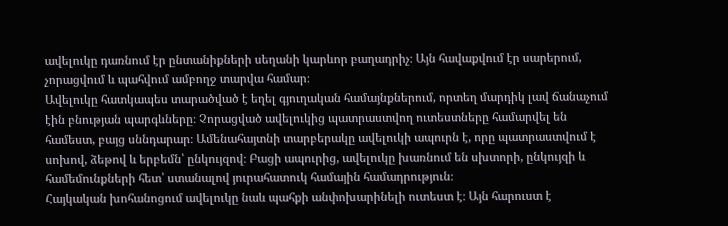ավելուկը դառնում էր ընտանիքների սեղանի կարևոր բաղադրիչ։ Այն հավաքվում էր սարերում, չորացվում և պահվում ամբողջ տարվա համար։
Ավելուկը հատկապես տարածված է եղել գյուղական համայնքներում, որտեղ մարդիկ լավ ճանաչում էին բնության պարգևները։ Չորացված ավելուկից պատրաստվող ուտեստները համարվել են համեստ, բայց սննդարար։ Ամենահայտնի տարբերակը ավելուկի ապուրն է, որը պատրաստվում է սոխով, ձեթով և երբեմն՝ ընկույզով։ Բացի ապուրից, ավելուկը խառնում են սխտորի, ընկույզի և համեմունքների հետ՝ ստանալով յուրահատուկ համային համադրություն։
Հայկական խոհանոցում ավելուկը նաև պահքի անփոխարինելի ուտեստ է։ Այն հարուստ է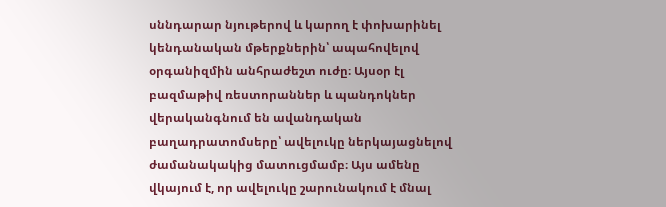սննդարար նյութերով և կարող է փոխարինել կենդանական մթերքներին՝ ապահովելով օրգանիզմին անհրաժեշտ ուժը։ Այսօր էլ բազմաթիվ ռեստորաններ և պանդոկներ վերականգնում են ավանդական բաղադրատոմսերը՝ ավելուկը ներկայացնելով ժամանակակից մատուցմամբ։ Այս ամենը վկայում է, որ ավելուկը շարունակում է մնալ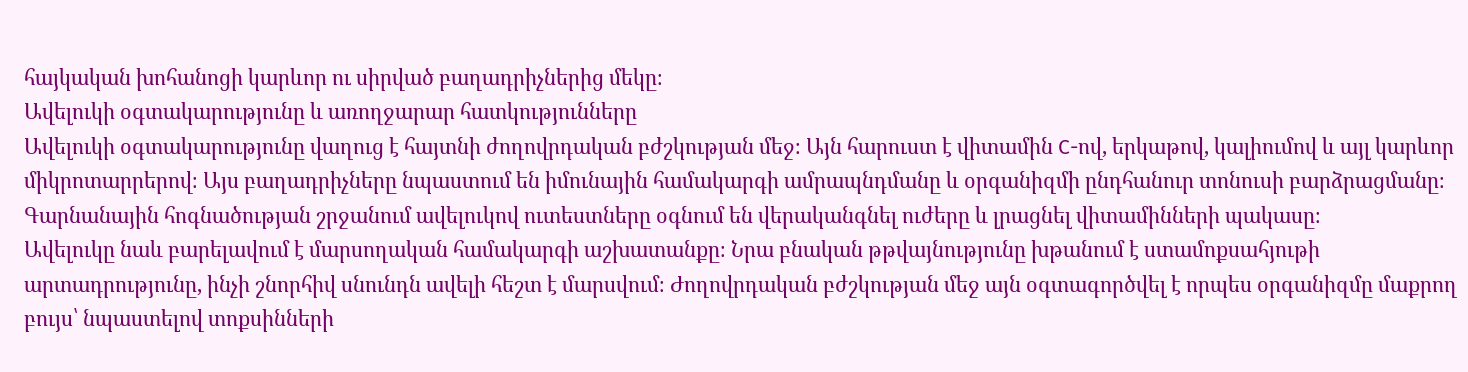հայկական խոհանոցի կարևոր ու սիրված բաղադրիչներից մեկը։
Ավելուկի օգտակարությունը և առողջարար հատկությունները
Ավելուկի օգտակարությունը վաղուց է հայտնի ժողովրդական բժշկության մեջ։ Այն հարուստ է վիտամին C-ով, երկաթով, կալիումով և այլ կարևոր միկրոտարրերով։ Այս բաղադրիչները նպաստում են իմունային համակարգի ամրապնդմանը և օրգանիզմի ընդհանուր տոնուսի բարձրացմանը։ Գարնանային հոգնածության շրջանում ավելուկով ուտեստները օգնում են վերականգնել ուժերը և լրացնել վիտամինների պակասը։
Ավելուկը նաև բարելավում է մարսողական համակարգի աշխատանքը։ Նրա բնական թթվայնությունը խթանում է ստամոքսահյութի արտադրությունը, ինչի շնորհիվ սնունդն ավելի հեշտ է մարսվում։ Ժողովրդական բժշկության մեջ այն օգտագործվել է որպես օրգանիզմը մաքրող բույս՝ նպաստելով տոքսինների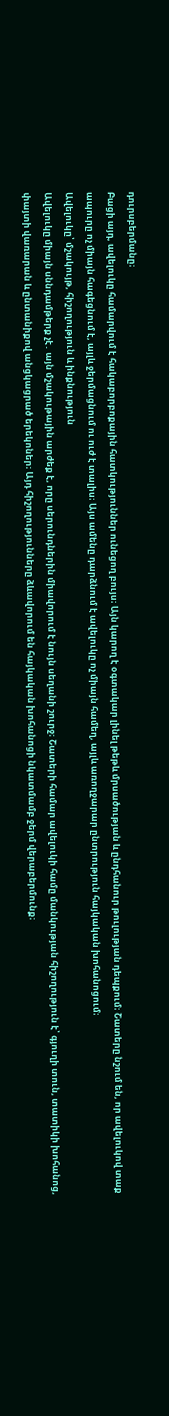դուրսբերմանը։
Բացի այդ, ավելուկը համարվում է հակաբորբոքային հատկություններ ունեցող բույս։ Այն կարող է օգտակար լինել թեթև մրսածության և ընդհանուր թուլության դեպքում։ Շատերը նշում են, որ ավելուկով տաք ապուրը ոչ միայն հագեցնում է, այլև ջերմացնում ու ուժ է տալիս։ Այս ամենը դարձնում է ավելուկը ոչ միայն համեղ, այլև առողջարար ընտրություն հայկական խոհանոցում։
Ավելուկը՝ մշակույթ, հիշողություն և ինքնություն
Ավելուկը միայն սննդամթերք չէ․ այն մշակութային արժեք է, որը սերունդներին միավորում է նույն սեղանի շուրջ։ Շատերի համար ավելուկի համը մանկության հիշողություն է՝ գյուղի տուն, տատիկի խոհանոց, փայտի վառարան և ընտանիքով անցկացրած երեկոներ։ Այդ հիշողությունները ձևավորում են հայկական խոհանոցի նկատմամբ ջերմ վերաբերմունք։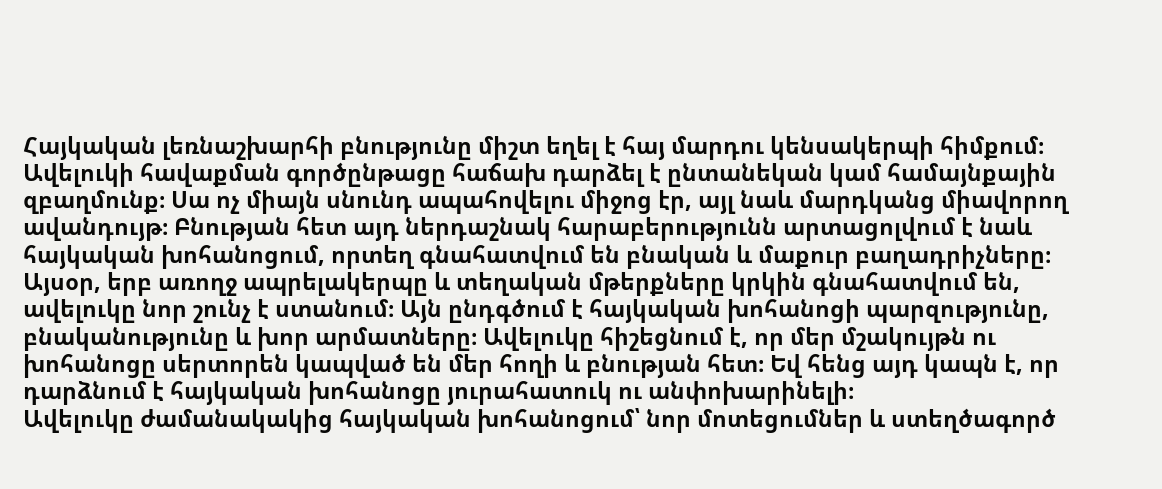Հայկական լեռնաշխարհի բնությունը միշտ եղել է հայ մարդու կենսակերպի հիմքում։ Ավելուկի հավաքման գործընթացը հաճախ դարձել է ընտանեկան կամ համայնքային զբաղմունք։ Սա ոչ միայն սնունդ ապահովելու միջոց էր, այլ նաև մարդկանց միավորող ավանդույթ։ Բնության հետ այդ ներդաշնակ հարաբերությունն արտացոլվում է նաև հայկական խոհանոցում, որտեղ գնահատվում են բնական և մաքուր բաղադրիչները։
Այսօր, երբ առողջ ապրելակերպը և տեղական մթերքները կրկին գնահատվում են, ավելուկը նոր շունչ է ստանում։ Այն ընդգծում է հայկական խոհանոցի պարզությունը, բնականությունը և խոր արմատները։ Ավելուկը հիշեցնում է, որ մեր մշակույթն ու խոհանոցը սերտորեն կապված են մեր հողի և բնության հետ։ Եվ հենց այդ կապն է, որ դարձնում է հայկական խոհանոցը յուրահատուկ ու անփոխարինելի։
Ավելուկը ժամանակակից հայկական խոհանոցում՝ նոր մոտեցումներ և ստեղծագործ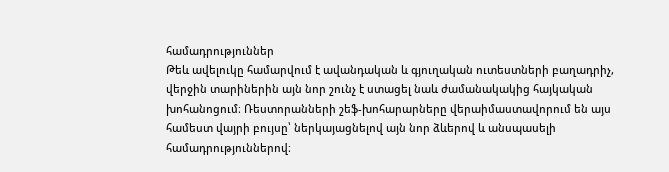համադրություններ
Թեև ավելուկը համարվում է ավանդական և գյուղական ուտեստների բաղադրիչ, վերջին տարիներին այն նոր շունչ է ստացել նաև ժամանակակից հայկական խոհանոցում։ Ռեստորանների շեֆ-խոհարարները վերաիմաստավորում են այս համեստ վայրի բույսը՝ ներկայացնելով այն նոր ձևերով և անսպասելի համադրություններով։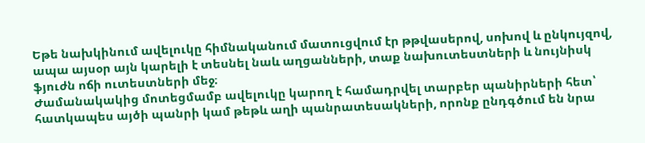Եթե նախկինում ավելուկը հիմնականում մատուցվում էր թթվասերով, սոխով և ընկույզով, ապա այսօր այն կարելի է տեսնել նաև աղցանների, տաք նախուտեստների և նույնիսկ ֆյուժն ոճի ուտեստների մեջ։
Ժամանակակից մոտեցմամբ ավելուկը կարող է համադրվել տարբեր պանիրների հետ՝ հատկապես այծի պանրի կամ թեթև աղի պանրատեսակների, որոնք ընդգծում են նրա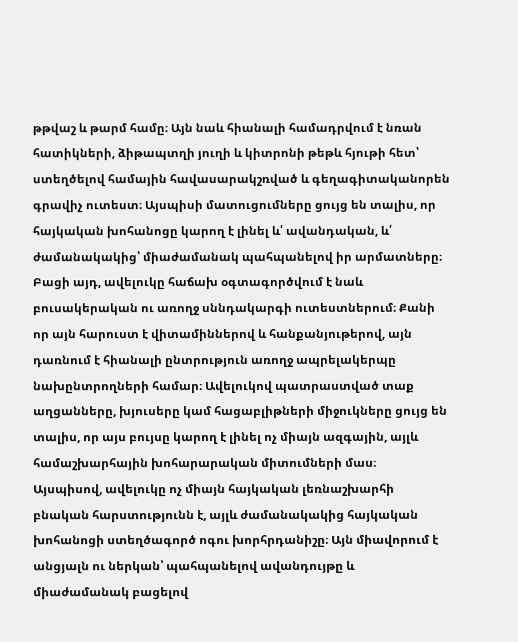թթվաշ և թարմ համը։ Այն նաև հիանալի համադրվում է նռան հատիկների, ձիթապտղի յուղի և կիտրոնի թեթև հյութի հետ՝ ստեղծելով համային հավասարակշռված և գեղագիտականորեն գրավիչ ուտեստ։ Այսպիսի մատուցումները ցույց են տալիս, որ հայկական խոհանոցը կարող է լինել և՛ ավանդական, և՛ ժամանակակից՝ միաժամանակ պահպանելով իր արմատները։
Բացի այդ, ավելուկը հաճախ օգտագործվում է նաև բուսակերական ու առողջ սննդակարգի ուտեստներում։ Քանի որ այն հարուստ է վիտամիններով և հանքանյութերով, այն դառնում է հիանալի ընտրություն առողջ ապրելակերպը նախընտրողների համար։ Ավելուկով պատրաստված տաք աղցանները, խյուսերը կամ հացաբլիթների միջուկները ցույց են տալիս, որ այս բույսը կարող է լինել ոչ միայն ազգային, այլև համաշխարհային խոհարարական միտումների մաս։
Այսպիսով, ավելուկը ոչ միայն հայկական լեռնաշխարհի բնական հարստությունն է, այլև ժամանակակից հայկական խոհանոցի ստեղծագործ ոգու խորհրդանիշը։ Այն միավորում է անցյալն ու ներկան՝ պահպանելով ավանդույթը և միաժամանակ բացելով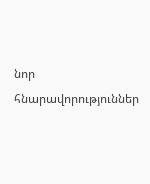նոր հնարավորություններ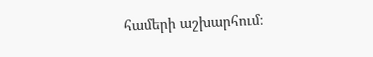համերի աշխարհում։